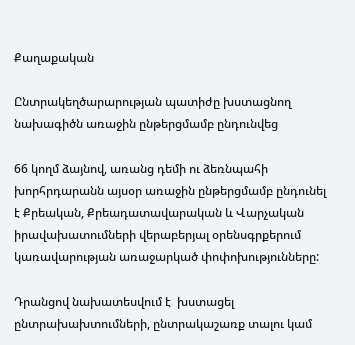Քաղաքական

Ընտրակեղծարարության պատիժը խստացնող նախագիծն առաջին ընթերցմամբ ընդունվեց

66 կողմ ձայնով, առանց դեմի ու ձեռնպահի խորհրդարանն այսօր առաջին ընթերցմամբ ընդունել է Քրեական, Քրեադատավարական և Վարչական իրավախատումների վերաբերյալ օրենսգրքերում կառավարության առաջարկած փոփոխությունները:

Դրանցով նախատեսվում է  խստացել ընտրախախտումների, ընտրակաշառք տալու կամ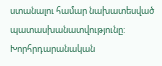ստանալու համար նախատեսված պատասխանատվությունը: Խորհրդարանական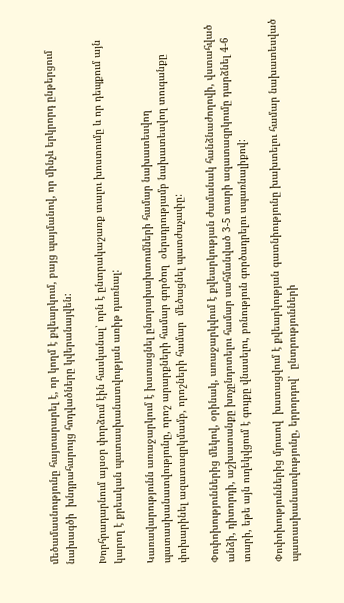մեծամասնությունը հայտարարել է, որ կողմ է քվեարկում, բայց պայմանով, որ մինչև երկրորդ ընթերցում նախագծի  խնդրահարույց հոդվածները կվերանայվեն:

Խորհրադարնում այսօր փորձում էին հասկանալ՝ որն է ընտրակաշառք տալու խոստումը և որ դեպքում այն  կարող է քրեական պատասխանատվության առիթ դառնալ:

Կառավարությունն առաջարկում է խստացնել ընտրախախտումների համար նախատեսվող պատասխանատվությունը, որոշ արարքների համար գործող  օերսդրությամբ նախատեսվող տուգանքը փոխարինել ազատազրկմամբ, որոշների համար  մեծացնել պատժաչափը:

Փոփոխություններից մեկով, օրինակ, առաջարկվում է քվեարկության ժամանակ հանձնաժողովի, վստահված անձի, դիտորդի, աշխատանքը խոչընդոտելու համար սահմանված 3-5 տարի ազատազրկումը դարձնել 4-6 տարի, եթե այն ուղեկվցում է գույքը վնասելու, բռնություն գործադրելու սպառնալիքով:

Փոփոխություններից մյուսով  խստացվում է քվեարկության գատնիությունը խախտելու համար նախատեսված պատասխանատվությունը, երրորդով՝  ընտրությունների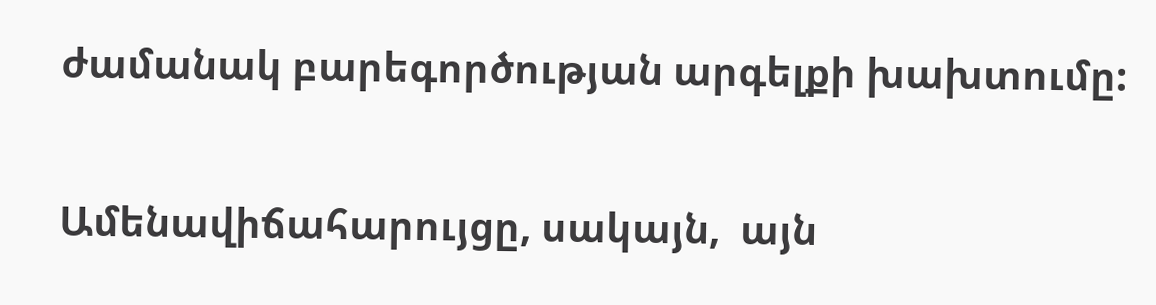ժամանակ բարեգործության արգելքի խախտումը:

Ամենավիճահարույցը, սակայն,  այն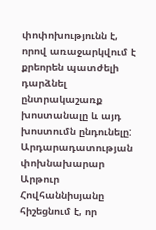փոփոխությունն է, որով առաջարկվում է քրեորեն պատժելի դարձնել ընտրակաշառք խոստանալը և այդ խոստումն ընդունելը:  Արդարադատության փոխնախարար Արթուր Հովհաննիսյանը հիշեցնում է, որ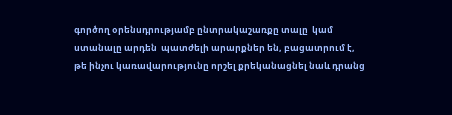գործող օրենսդրությամբ ընտրակաշառքը տալը  կամ ստանալը արդեն  պատժելի արարքներ են, բացատրում է, թե ինչու կառավարությունը որշել քրեկանացնել նաև դրանց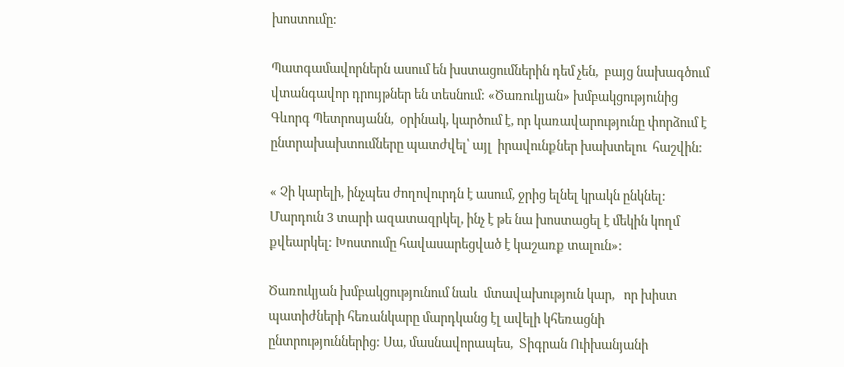խոստումը:

Պատգամավորներն ասում են խստացումներին դեմ չեն,  բայց նախագծում վտանգավոր դրույթներ են տեսնում: «Ծառուկյան» խմբակցությունից Գևորգ Պետրոսյանն,  օրինակ, կարծում է, որ կառավարությունը փորձում է  ընտրախախտումները պատժվել՝ այլ  իրավունքներ խախտելու  հաշվին:

« Չի կարելի, ինչպես ժողովուրդն է ասում, ջրից ելնել կրակն ընկնել: Մարդուն 3 տարի ազատազրկել, ինչ է թե նա խոստացել է մեկին կողմ քվեարկել: Խոստումը հավասարեցված է կաշառք տալուն»:

Ծառուկյան խմբակցությունում նաև  մտավախություն կար,   որ խիստ պատիժների հեռանկարը մարդկանց էլ ավելի կհեռացնի ընտրություններից: Սա, մասնավորապես,  Տիգրան Ուիխանյանի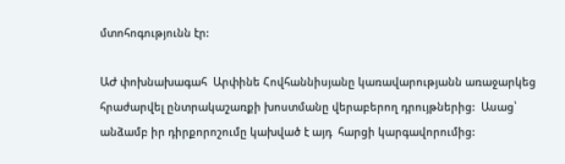մտոհոգությունն էր:

ԱԺ փոխնախագահ  Արփինե Հովհաննիսյանը կառավարությանն առաջարկեց հրաժարվել ընտրակաշառքի խոստմանը վերաբերող դրույթներից:  Ասաց՝ անձամբ իր դիրքորոշումը կախված է այդ  հարցի կարգավորումից: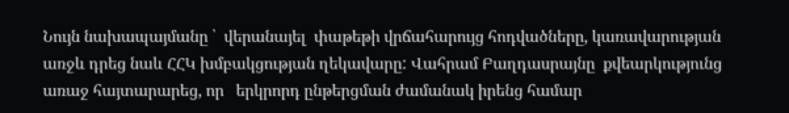Նույն նախապայմանը ՝  վերանայել  փաթեթի վրճահարույց հոդվածները, կառավարության առջև դրեց նաև ՀՀԿ խմբակցության ղեկավարը: Վահրամ Բաղդասրայնը  քվեարկությունց առաջ հայտարարեց, որ   երկրորդ ընթերցման ժամանակ իրենց համար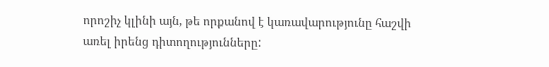որոշիչ կլինի այն, թե որքանով է կառավարությունը հաշվի առել իրենց դիտողությունները: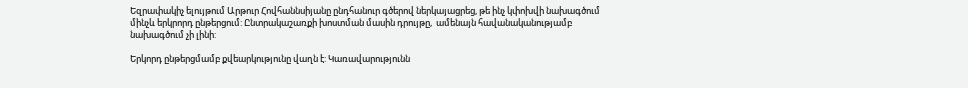Եզրափակիչ ելույթում Արթուր Հովհաննսիյանը ընդհանուր գծերով ներկայացրեց, թե ինչ կփոխվի նախագծում մինչև երկրորդ ընթերցում: Ընտրակաշառքի խոստման մասին դրույթը,  ամենայն հավանականությամբ  նախագծում չի լինի:

Երկորդ ընթերցմամբ քվեարկությունը վաղն է: Կառավարությունն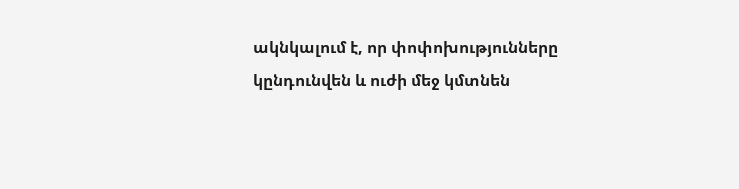ակնկալում է, որ փոփոխությունները կընդունվեն և ուժի մեջ կմտնեն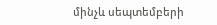մինչև սեպտեմբերի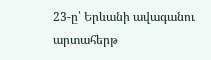23-ը՝ Երևանի ավագանու արտահերթ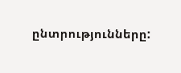ընտրությունները: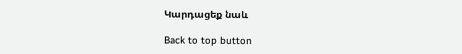Կարդացեք նաև

Back to top button